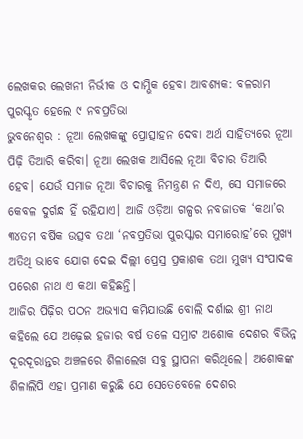ଲେଖକର ଲେଖନୀ ନିର୍ଭୀକ ଓ ଦାମ୍ଭିକ ହେବା ଆବଶ୍ୟକ: ବଳରାମ
ପୁରସ୍କୃତ ହେଲେ ୯ ନବପ୍ରତିଭା
ଭୁବନେଶ୍ବର : ନୂଆ ଲେଖକଙ୍କୁ ପ୍ରୋତ୍ସାହନ ଦେବା ଅର୍ଥ ସାହିତ୍ୟରେ ନୂଆ ପିଢ଼ି ତିଆରି କରିବା। ନୂଆ ଲେଖକ ଆସିଲେ ନୂଆ ବିଚାର ତିଆରି ହେବ। ଯେଉଁ ସମାଜ ନୂଆ ବିଚାରକୁ ନିମନ୍ତ୍ରଣ ନ ଦିଏ, ସେ ସମାଜରେ କେବଳ ଦୁର୍ଗନ୍ଧ ହିଁ ରହିଯାଏ। ଆଜି ଓଡ଼ିଆ ଗଳ୍ପର ନବଜାତକ ‘କଥା’ର ୩୪ତମ ବର୍ଷିକ ଉତ୍ସବ ତଥା ‘ନବପ୍ରତିଭା ପୁରସ୍କାର ସମାରୋହ’ରେ ମୁଖ୍ୟ ଅତିଥି ଭାବେ ଯୋଗ ଦେଇ ଦିଲ୍ଲୀ ପ୍ରେସ୍ର ପ୍ରକାଶକ ତଥା ମୁଖ୍ୟ ସଂପାଦକ ପରେଶ ନାଥ ଏ କଥା କହିଛନ୍ତି।
ଆଜିର ପିଢ଼ିର ପଠନ ଅଭ୍ୟାସ କମିଯାଉଛି ବୋଲି ଦର୍ଶାଇ ଶ୍ରୀ ନାଥ କହିଲେ ଯେ ଅଢ଼େଇ ହଜାର ବର୍ଷ ତଳେ ସମ୍ରାଟ ଅଶୋକ ଦେଶର ବିଭିନ୍ନ ଦୂରଦୂରାନ୍ତର ଅଞ୍ଚଳରେ ଶିଳାଲେଖ ସବୁ ସ୍ଥାପନା କରିଥିଲେ। ଅଶୋକଙ୍କ ଶିଳାଲିପି ଏହା ପ୍ରମାଣ କରୁଛି ଯେ ସେତେବେଳେ ଦେଶର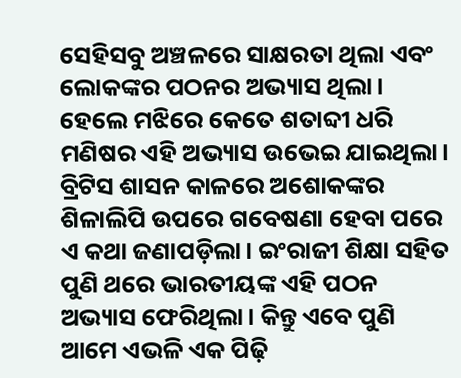ସେହିସବୁ ଅଞ୍ଚଳରେ ସାକ୍ଷରତା ଥିଲା ଏବଂ ଲୋକଙ୍କର ପଠନର ଅଭ୍ୟାସ ଥିଲା। ହେଲେ ମଝିରେ କେତେ ଶତାବ୍ଦୀ ଧରି ମଣିଷର ଏହି ଅଭ୍ୟାସ ଉଭେଇ ଯାଇଥିଲା। ବ୍ରିଟିସ ଶାସନ କାଳରେ ଅଶୋକଙ୍କର ଶିଳାଲିପି ଉପରେ ଗବେଷଣା ହେବା ପରେ ଏ କଥା ଜଣାପଡ଼ିଲା। ଇଂରାଜୀ ଶିକ୍ଷା ସହିତ ପୁଣି ଥରେ ଭାରତୀୟଙ୍କ ଏହି ପଠନ ଅଭ୍ୟାସ ଫେରିଥିଲା। କିନ୍ତୁ ଏବେ ପୁଣି ଆମେ ଏଭଳି ଏକ ପିଢ଼ି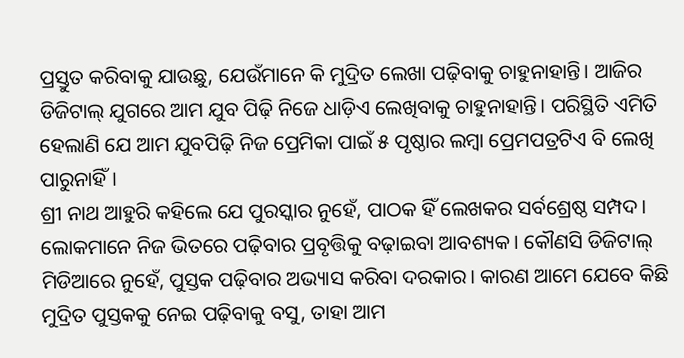ପ୍ରସ୍ତୁତ କରିବାକୁ ଯାଉଛୁ, ଯେଉଁମାନେ କି ମୁଦ୍ରିତ ଲେଖା ପଢ଼ିବାକୁ ଚାହୁନାହାନ୍ତି। ଆଜିର ଡିଜିଟାଲ୍ ଯୁଗରେ ଆମ ଯୁବ ପିଢ଼ି ନିଜେ ଧାଡ଼ିଏ ଲେଖିବାକୁ ଚାହୁନାହାନ୍ତି। ପରିସ୍ଥିତି ଏମିତି ହେଲାଣି ଯେ ଆମ ଯୁବପିଢ଼ି ନିଜ ପ୍ରେମିକା ପାଇଁ ୫ ପୃଷ୍ଠାର ଲମ୍ବା ପ୍ରେମପତ୍ରଟିଏ ବି ଲେଖି ପାରୁନାହିଁ।
ଶ୍ରୀ ନାଥ ଆହୁରି କହିଲେ ଯେ ପୁରସ୍କାର ନୁହେଁ, ପାଠକ ହିଁ ଲେଖକର ସର୍ବଶ୍ରେଷ୍ଠ ସମ୍ପଦ। ଲୋକମାନେ ନିଜ ଭିତରେ ପଢ଼ିବାର ପ୍ରବୃତ୍ତିକୁ ବଢ଼ାଇବା ଆବଶ୍ୟକ। କୌଣସି ଡିଜିଟାଲ୍ ମିଡିଆରେ ନୁହେଁ, ପୁସ୍ତକ ପଢ଼ିବାର ଅଭ୍ୟାସ କରିବା ଦରକାର। କାରଣ ଆମେ ଯେବେ କିଛି ମୁଦ୍ରିତ ପୁସ୍ତକକୁ ନେଇ ପଢ଼ିବାକୁ ବସୁ, ତାହା ଆମ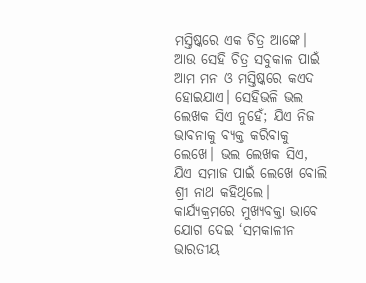ମସ୍ତିଷ୍କରେ ଏକ ଚିତ୍ର ଆଙ୍କେ। ଆଉ ସେହି ଚିତ୍ର ସବୁକାଳ ପାଇଁ ଆମ ମନ ଓ ମସ୍ତିଷ୍କରେ କଏଦ ହୋଇଯାଏ। ସେହିଭଳି ଭଲ ଲେଖକ ସିଏ ନୁହେଁ; ଯିଏ ନିଜ ଭାବନାକୁ ବ୍ୟକ୍ତ କରିବାକୁ ଲେଖେ। ଭଲ ଲେଖକ ସିଏ, ଯିଏ ସମାଜ ପାଇଁ ଲେଖେ ବୋଲି ଶ୍ରୀ ନାଥ କହିଥିଲେ।
କାର୍ଯ୍ୟକ୍ରମରେ ମୁଖ୍ୟବକ୍ତା ଭାବେ ଯୋଗ ଦେଇ ‘ସମକାଳୀନ ଭାରତୀୟ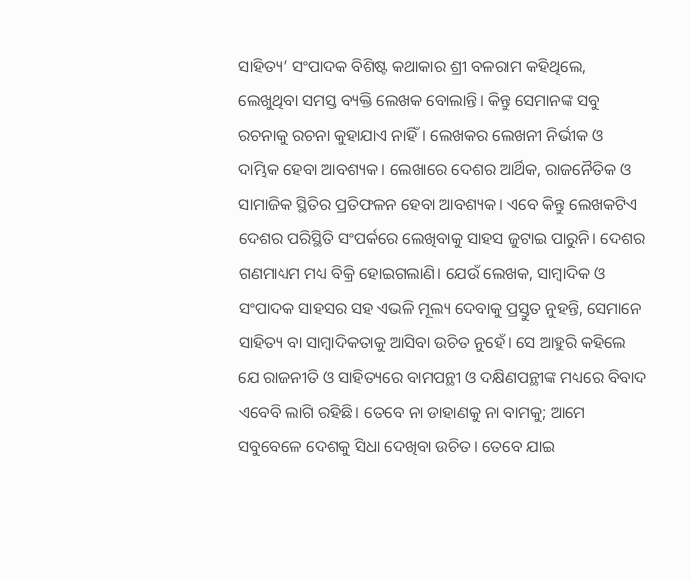ସାହିତ୍ୟ’ ସଂପାଦକ ବିଶିଷ୍ଟ କଥାକାର ଶ୍ରୀ ବଳରାମ କହିଥିଲେ, ଲେଖୁଥିବା ସମସ୍ତ ବ୍ୟକ୍ତି ଲେଖକ ବୋଲାନ୍ତି। କିନ୍ତୁ ସେମାନଙ୍କ ସବୁ ରଚନାକୁ ରଚନା କୁହାଯାଏ ନାହିଁ। ଲେଖକର ଲେଖନୀ ନିର୍ଭୀକ ଓ ଦାମ୍ଭିକ ହେବା ଆବଶ୍ୟକ। ଲେଖାରେ ଦେଶର ଆର୍ଥିକ, ରାଜନୈତିକ ଓ ସାମାଜିକ ସ୍ଥିତିର ପ୍ରତିଫଳନ ହେବା ଆବଶ୍ୟକ। ଏବେ କିନ୍ତୁ ଲେଖକଟିଏ ଦେଶର ପରିସ୍ଥିତି ସଂପର୍କରେ ଲେଖିବାକୁ ସାହସ ଜୁଟାଇ ପାରୁନି। ଦେଶର ଗଣମାଧ୍ୟମ ମଧ୍ୟ ବିକ୍ରି ହୋଇଗଲାଣି। ଯେଉଁ ଲେଖକ, ସାମ୍ବାଦିକ ଓ ସଂପାଦକ ସାହସର ସହ ଏଭଳି ମୂଲ୍ୟ ଦେବାକୁ ପ୍ରସ୍ତୁତ ନୁହନ୍ତି, ସେମାନେ ସାହିତ୍ୟ ବା ସାମ୍ବାଦିକତାକୁ ଆସିବା ଉଚିତ ନୁହେଁ। ସେ ଆହୁରି କହିଲେ ଯେ ରାଜନୀତି ଓ ସାହିତ୍ୟରେ ବାମପନ୍ଥୀ ଓ ଦକ୍ଷିଣପନ୍ଥୀଙ୍କ ମଧ୍ୟରେ ବିବାଦ ଏବେବି ଲାଗି ରହିଛି। ତେବେ ନା ଡାହାଣକୁ ନା ବାମକୁ; ଆମେ ସବୁବେଳେ ଦେଶକୁ ସିଧା ଦେଖିବା ଉଚିତ। ତେବେ ଯାଇ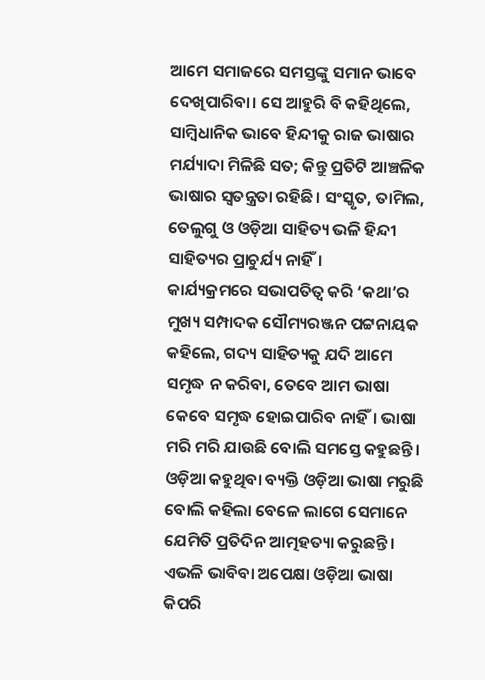ଆମେ ସମାଜରେ ସମସ୍ତଙ୍କୁ ସମାନ ଭାବେ ଦେଖିପାରିବା। ସେ ଆହୁରି ବି କହିଥିଲେ, ସାମ୍ବିଧାନିକ ଭାବେ ହିନ୍ଦୀକୁ ରାଜ ଭାଷାର ମର୍ଯ୍ୟାଦା ମିଳିଛି ସତ; କିନ୍ତୁ ପ୍ରତିଟି ଆଞ୍ଚଳିକ ଭାଷାର ସ୍ବତନ୍ତ୍ରତା ରହିଛି। ସଂସ୍କୃତ, ତାମିଲ, ତେଲୁଗୁ ଓ ଓଡ଼ିଆ ସାହିତ୍ୟ ଭଳି ହିନ୍ଦୀ ସାହିତ୍ୟର ପ୍ରାଚୁର୍ଯ୍ୟ ନାହିଁ।
କାର୍ଯ୍ୟକ୍ରମରେ ସଭାପତିତ୍ବ କରି ‘କଥା’ର ମୁଖ୍ୟ ସମ୍ପାଦକ ସୌମ୍ୟରଞ୍ଜନ ପଟ୍ଟନାୟକ କହିଲେ, ଗଦ୍ୟ ସାହିତ୍ୟକୁ ଯଦି ଆମେ ସମୃଦ୍ଧ ନ କରିବା, ତେବେ ଆମ ଭାଷା କେବେ ସମୃଦ୍ଧ ହୋଇପାରିବ ନାହିଁ। ଭାଷା ମରି ମରି ଯାଉଛି ବୋଲି ସମସ୍ତେ କହୁଛନ୍ତି। ଓଡ଼ିଆ କହୁଥିବା ବ୍ୟକ୍ତି ଓଡ଼ିଆ ଭାଷା ମରୁଛି ବୋଲି କହିଲା ବେଳେ ଲାଗେ ସେମାନେ ଯେମିତି ପ୍ରତିଦିନ ଆତ୍ମହତ୍ୟା କରୁଛନ୍ତି। ଏଭଳି ଭାବିବା ଅପେକ୍ଷା ଓଡ଼ିଆ ଭାଷା କିପରି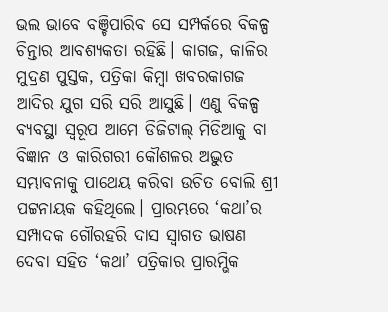ଭଲ ଭାବେ ବଞ୍ଚିପାରିବ ସେ ସମ୍ପର୍କରେ ବିକଳ୍ପ ଚିନ୍ତାର ଆବଶ୍ୟକତା ରହିଛି। କାଗଜ, କାଳିର ମୁଦ୍ରଣ ପୁସ୍ତକ, ପତ୍ରିକା କିମ୍ବା ଖବରକାଗଜ ଆଦିର ଯୁଗ ସରି ସରି ଆସୁଛି। ଏଣୁ ବିକଳ୍ପ ବ୍ୟବସ୍ଥା ସ୍ବରୂପ ଆମେ ଡିଜିଟାଲ୍ ମିଡିଆକୁ ବା ବିଜ୍ଞାନ ଓ କାରିଗରୀ କୌଶଳର ଅଦ୍ଭୁତ ସମ୍ଭାବନାକୁ ପାଥେୟ କରିବା ଉଚିତ ବୋଲି ଶ୍ରୀ ପଟ୍ଟନାୟକ କହିଥିଲେ। ପ୍ରାରମ୍ଭରେ ‘କଥା’ର ସମ୍ପାଦକ ଗୌରହରି ଦାସ ସ୍ବାଗତ ଭାଷଣ ଦେବା ସହିତ ‘କଥା’ ପତ୍ରିକାର ପ୍ରାରମ୍ଭିକ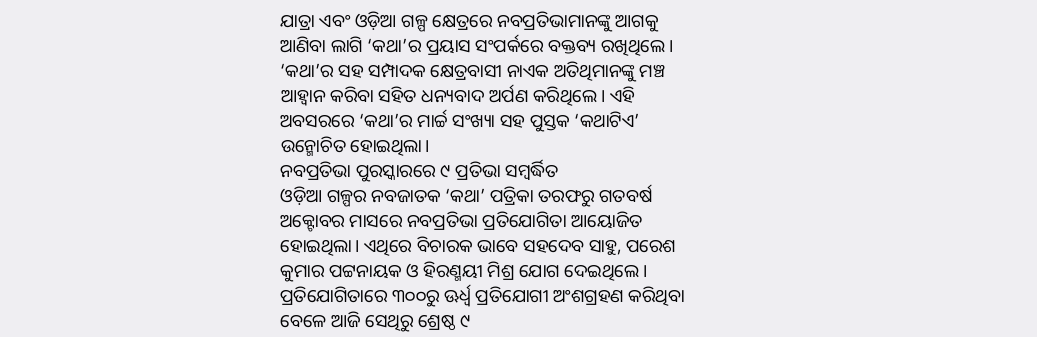ଯାତ୍ରା ଏବଂ ଓଡ଼ିଆ ଗଳ୍ପ କ୍ଷେତ୍ରରେ ନବପ୍ରତିଭାମାନଙ୍କୁ ଆଗକୁ ଆଣିବା ଲାଗି ‘କଥା’ର ପ୍ରୟାସ ସଂପର୍କରେ ବକ୍ତବ୍ୟ ରଖିଥିଲେ। ‘କଥା’ର ସହ ସମ୍ପାଦକ କ୍ଷେତ୍ରବାସୀ ନାଏକ ଅତିଥିମାନଙ୍କୁ ମଞ୍ଚ ଆହ୍ବାନ କରିବା ସହିତ ଧନ୍ୟବାଦ ଅର୍ପଣ କରିଥିଲେ। ଏହି ଅବସରରେ ‘କଥା’ର ମାର୍ଚ୍ଚ ସଂଖ୍ୟା ସହ ପୁସ୍ତକ ‘କଥାଟିଏ’ ଉନ୍ମୋଚିତ ହୋଇଥିଲା।
ନବପ୍ରତିଭା ପୁରସ୍କାରରେ ୯ ପ୍ରତିଭା ସମ୍ବର୍ଦ୍ଧିତ
ଓଡ଼ିଆ ଗଳ୍ପର ନବଜାତକ ‘କଥା’ ପତ୍ରିକା ତରଫରୁ ଗତବର୍ଷ ଅକ୍ଟୋବର ମାସରେ ନବପ୍ରତିଭା ପ୍ରତିଯୋଗିତା ଆୟୋଜିତ ହୋଇଥିଲା। ଏଥିରେ ବିଚାରକ ଭାବେ ସହଦେବ ସାହୁ, ପରେଶ କୁମାର ପଟ୍ଟନାୟକ ଓ ହିରଣ୍ମୟୀ ମିଶ୍ର ଯୋଗ ଦେଇଥିଲେ। ପ୍ରତିଯୋଗିତାରେ ୩୦୦ରୁ ଊର୍ଧ୍ବ ପ୍ରତିଯୋଗୀ ଅଂଶଗ୍ରହଣ କରିଥିବା ବେଳେ ଆଜି ସେଥିରୁ ଶ୍ରେଷ୍ଠ ୯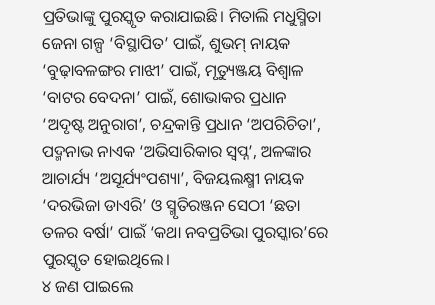ପ୍ରତିଭାଙ୍କୁ ପୁରସ୍କୃତ କରାଯାଇଛି। ମିତାଲି ମଧୁସ୍ମିତା ଜେନା ଗଳ୍ପ ‘ବିସ୍ଥାପିତ’ ପାଇଁ, ଶୁଭମ୍ ନାୟକ ‘ବୁଢ଼ାବଳଙ୍ଗର ମାଝୀ’ ପାଇଁ, ମୃତ୍ୟୁଞ୍ଜୟ ବିଶ୍ବାଳ ‘ବାଟର ବେଦନା’ ପାଇଁ, ଶୋଭାକର ପ୍ରଧାନ ‘ଅଦୃଷ୍ଟ ଅନୁରାଗ’, ଚନ୍ଦ୍ରକାନ୍ତି ପ୍ରଧାନ ‘ଅପରିଚିତା’, ପଦ୍ମନାଭ ନାଏକ ‘ଅଭିସାରିକାର ସ୍ବପ୍ନ’, ଅଳଙ୍କାର ଆଚାର୍ଯ୍ୟ ‘ଅସୂର୍ଯ୍ୟଂପଶ୍ୟା’, ବିଜୟଲକ୍ଷ୍ମୀ ନାୟକ ‘ଦରଭିଜା ଡାଏରି’ ଓ ସ୍ମୃତିରଞ୍ଜନ ସେଠୀ ‘ଛତା ତଳର ବର୍ଷା’ ପାଇଁ ‘କଥା ନବପ୍ରତିଭା ପୁରସ୍କାର’ରେ ପୁରସ୍କୃତ ହୋଇଥିଲେ।
୪ ଜଣ ପାଇଲେ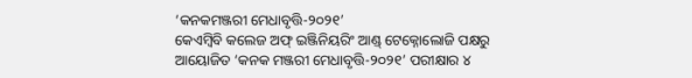‘କନକମଞ୍ଜରୀ ମେଧାବୃତ୍ତି-୨୦୨୧’
କେଏମ୍ବିବି କଲେଜ ଅଫ୍ ଇଞ୍ଜିନିୟରିଂ ଆଣ୍ଡ୍ ଟେକ୍ନୋଲୋଜି ପକ୍ଷରୁ ଆୟୋଜିତ ‘କନକ ମଞ୍ଜରୀ ମେଧାବୃତ୍ତି-୨୦୨୧’ ପରୀକ୍ଷାର ୪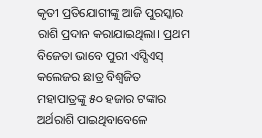କୃତୀ ପ୍ରତିଯୋଗୀଙ୍କୁ ଆଜି ପୁରସ୍କାର ରାଶି ପ୍ରଦାନ କରାଯାଇଥିଲା। ପ୍ରଥମ ବିଜେତା ଭାବେ ପୁରୀ ଏସ୍ସିଏସ୍ କଲେଜର ଛାତ୍ର ବିଶ୍ବଜିତ ମହାପାତ୍ରଙ୍କୁ ୫୦ ହଜାର ଟଙ୍କାର ଅର୍ଥରାଶି ପାଇଥିବାବେଳେ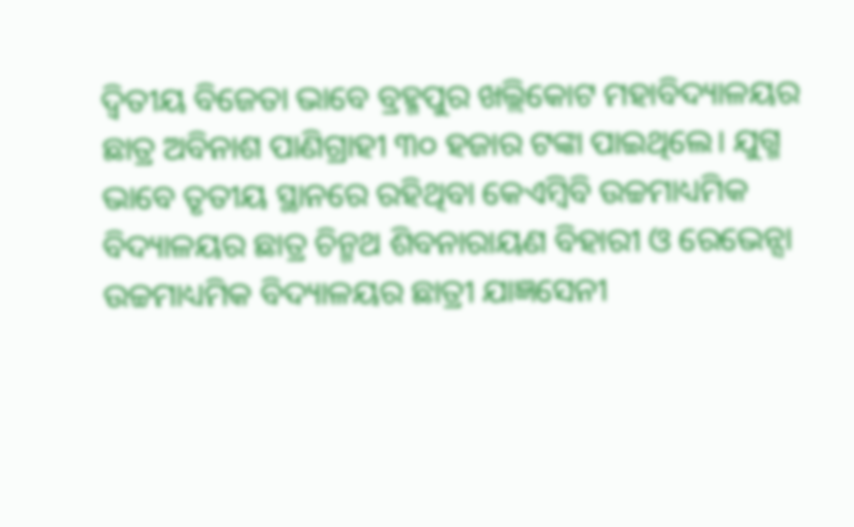ଦ୍ବିତୀୟ ବିଜେତା ଭାବେ ବ୍ରହ୍ମପୁର ଖଲ୍ଲିକୋଟ ମହାବିଦ୍ୟାଳୟର ଛାତ୍ର ଅବିନାଶ ପାଣିଗ୍ରାହୀ ୩୦ ହଜାର ଟଙ୍କା ପାଇଥିଲେ। ଯୁଗ୍ମ ଭାବେ ତୃତୀୟ ସ୍ଥାନରେ ରହିଥିବା କେଏମ୍ବିବି ଉଚ୍ଚମାଧ୍ୟମିକ ବିଦ୍ୟାଳୟର ଛାତ୍ର ଚିନ୍ମଥ ଶିବନାରାୟଣ ବିହାରୀ ଓ ରେଭେନ୍ସା ଉଚ୍ଚମାଧ୍ୟମିକ ବିଦ୍ୟାଳୟର ଛାତ୍ରୀ ଯାଜ୍ଞସେନୀ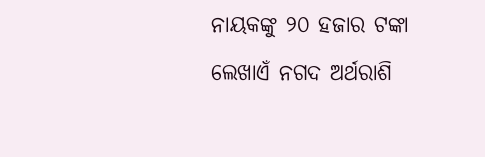ନାୟକଙ୍କୁ ୨୦ ହଜାର ଟଙ୍କା ଲେଖାଏଁ ନଗଦ ଅର୍ଥରାଶି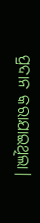ପ୍ରଦାନ କରାଯାଇଥିଲା।